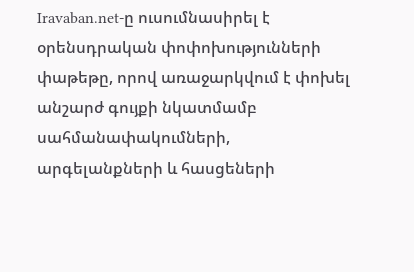Iravaban.net-ը ուսումնասիրել է օրենսդրական փոփոխությունների փաթեթը, որով առաջարկվում է փոխել անշարժ գույքի նկատմամբ սահմանափակումների, արգելանքների և հասցեների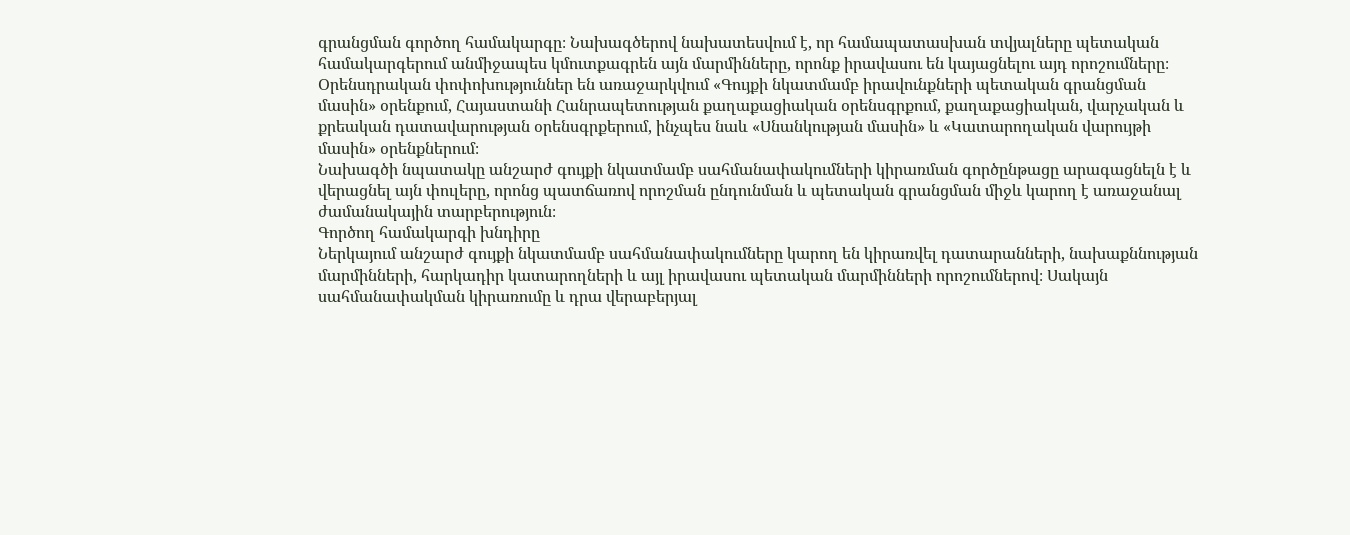գրանցման գործող համակարգը։ Նախագծերով նախատեսվում է, որ համապատասխան տվյալները պետական համակարգերում անմիջապես կմուտքագրեն այն մարմինները, որոնք իրավասու են կայացնելու այդ որոշումները։
Օրենսդրական փոփոխություններ են առաջարկվում «Գույքի նկատմամբ իրավունքների պետական գրանցման մասին» օրենքում, Հայաստանի Հանրապետության քաղաքացիական օրենսգրքում, քաղաքացիական, վարչական և քրեական դատավարության օրենսգրքերում, ինչպես նաև «Սնանկության մասին» և «Կատարողական վարույթի մասին» օրենքներում։
Նախագծի նպատակը անշարժ գույքի նկատմամբ սահմանափակումների կիրառման գործընթացը արագացնելն է և վերացնել այն փուլերը, որոնց պատճառով որոշման ընդունման և պետական գրանցման միջև կարող է առաջանալ ժամանակային տարբերություն։
Գործող համակարգի խնդիրը
Ներկայում անշարժ գույքի նկատմամբ սահմանափակումները կարող են կիրառվել դատարանների, նախաքննության մարմինների, հարկադիր կատարողների և այլ իրավասու պետական մարմինների որոշումներով։ Սակայն սահմանափակման կիրառումը և դրա վերաբերյալ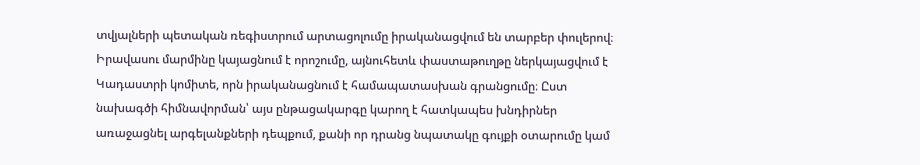տվյալների պետական ռեգիստրում արտացոլումը իրականացվում են տարբեր փուլերով։ Իրավասու մարմինը կայացնում է որոշումը, այնուհետև փաստաթուղթը ներկայացվում է Կադաստրի կոմիտե, որն իրականացնում է համապատասխան գրանցումը։ Ըստ նախագծի հիմնավորման՝ այս ընթացակարգը կարող է հատկապես խնդիրներ առաջացնել արգելանքների դեպքում, քանի որ դրանց նպատակը գույքի օտարումը կամ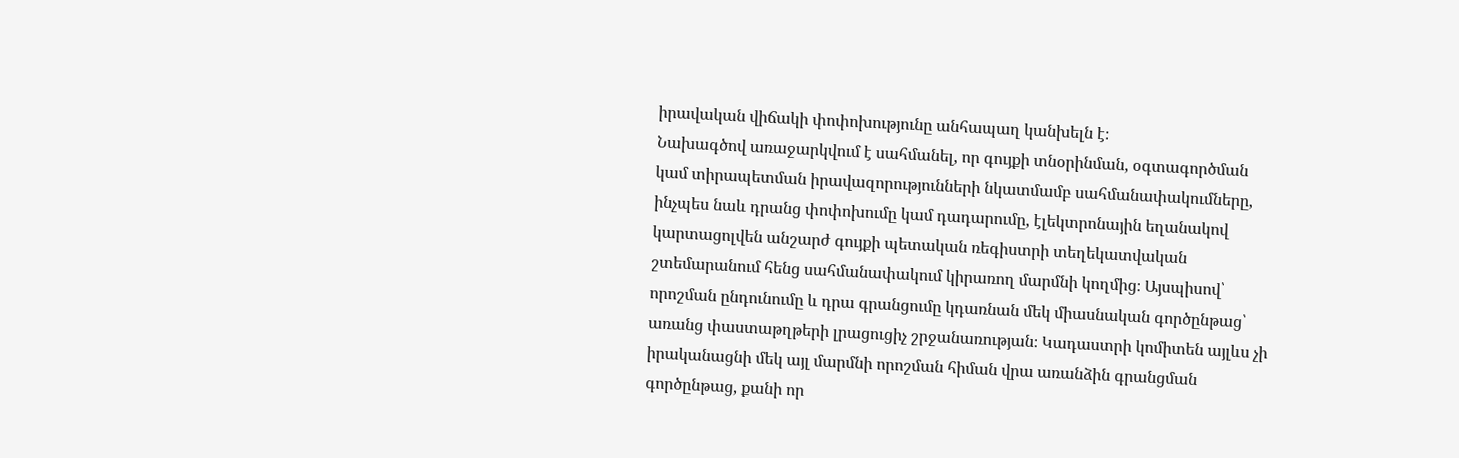իրավական վիճակի փոփոխությունը անհապաղ կանխելն է։
Նախագծով առաջարկվում է սահմանել, որ գույքի տնօրինման, օգտագործման կամ տիրապետման իրավազորությունների նկատմամբ սահմանափակումները, ինչպես նաև դրանց փոփոխումը կամ դադարումը, էլեկտրոնային եղանակով կարտացոլվեն անշարժ գույքի պետական ռեգիստրի տեղեկատվական շտեմարանում հենց սահմանափակում կիրառող մարմնի կողմից։ Այսպիսով՝ որոշման ընդունումը և դրա գրանցումը կդառնան մեկ միասնական գործընթաց՝ առանց փաստաթղթերի լրացուցիչ շրջանառության։ Կադաստրի կոմիտեն այլևս չի իրականացնի մեկ այլ մարմնի որոշման հիման վրա առանձին գրանցման գործընթաց, քանի որ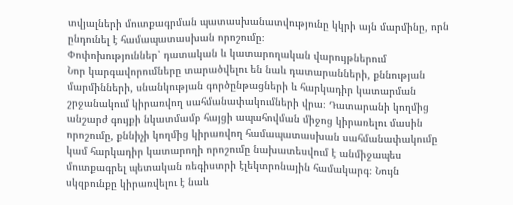տվյալների մուտքագրման պատասխանատվությունը կկրի այն մարմինը, որն ընդունել է համապատասխան որոշումը։
Փոփոխություններ՝ դատական և կատարողական վարույթներում
Նոր կարգավորումները տարածվելու են նաև դատարանների, քննության մարմինների, սնանկության գործընթացների և հարկադիր կատարման շրջանակում կիրառվող սահմանափակումների վրա։ Դատարանի կողմից անշարժ գույքի նկատմամբ հայցի ապահովման միջոց կիրառելու մասին որոշումը, քննիչի կողմից կիրառվող համապատասխան սահմանափակումը կամ հարկադիր կատարողի որոշումը նախատեսվում է անմիջապես մուտքագրել պետական ռեգիստրի էլեկտրոնային համակարգ։ Նույն սկզբունքը կիրառվելու է նաև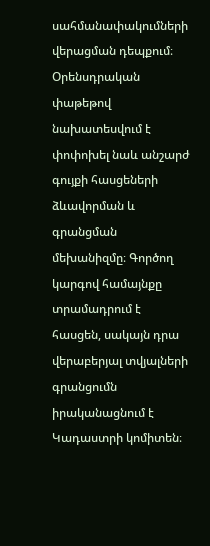սահմանափակումների վերացման դեպքում։
Օրենսդրական փաթեթով նախատեսվում է փոփոխել նաև անշարժ գույքի հասցեների ձևավորման և գրանցման մեխանիզմը։ Գործող կարգով համայնքը տրամադրում է հասցեն, սակայն դրա վերաբերյալ տվյալների գրանցումն իրականացնում է Կադաստրի կոմիտեն։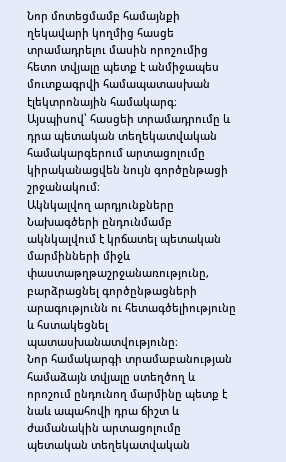Նոր մոտեցմամբ համայնքի ղեկավարի կողմից հասցե տրամադրելու մասին որոշումից հետո տվյալը պետք է անմիջապես մուտքագրվի համապատասխան էլեկտրոնային համակարգ։ Այսպիսով՝ հասցեի տրամադրումը և դրա պետական տեղեկատվական համակարգերում արտացոլումը կիրականացվեն նույն գործընթացի շրջանակում։
Ակնկալվող արդյունքները
Նախագծերի ընդունմամբ ակնկալվում է կրճատել պետական մարմինների միջև փաստաթղթաշրջանառությունը, բարձրացնել գործընթացների արագությունն ու հետագծելիությունը և հստակեցնել պատասխանատվությունը։
Նոր համակարգի տրամաբանության համաձայն տվյալը ստեղծող և որոշում ընդունող մարմինը պետք է նաև ապահովի դրա ճիշտ և ժամանակին արտացոլումը պետական տեղեկատվական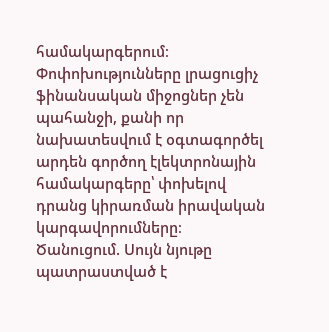համակարգերում։ Փոփոխությունները լրացուցիչ ֆինանսական միջոցներ չեն պահանջի, քանի որ նախատեսվում է օգտագործել արդեն գործող էլեկտրոնային համակարգերը՝ փոխելով դրանց կիրառման իրավական կարգավորումները։
Ծանուցում. Սույն նյութը պատրաստված է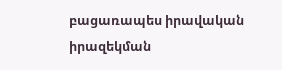բացառապես իրավական իրազեկման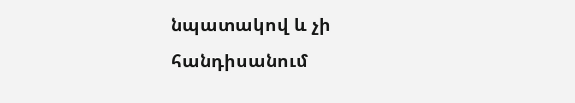նպատակով և չի հանդիսանում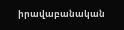իրավաբանական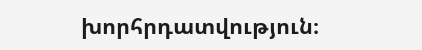խորհրդատվություն։